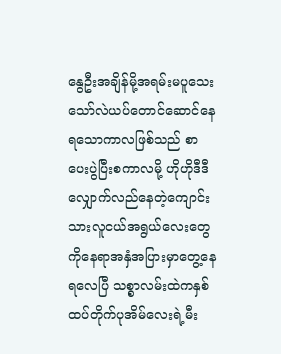နွေဦးအချိန်မို့အရမ်းမပူသေးသော်လဲယပ်တောင်ဆောင်နေရသောကာလဖြစ်သည် စာပေးပွဲပြီးစကာလမို့ ဟိုဟိုဒီဒီလျှောက်လည်နေတဲ့ကျောင်းသားလူငယ်အရွယ်လေးတွေကိုနေရာအနှံအပြားမှာတွေ့နေရလေပြီ သစ္စာလမ်းထဲကနှစ်ထပ်တိုက်ပုအိမ်လေးရဲ့မီး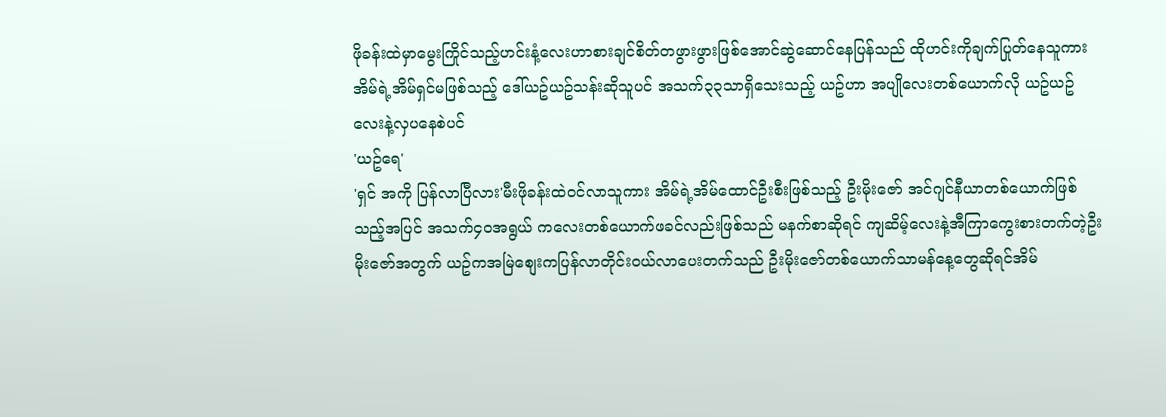ဖိုခန်းထဲမှာမွေးကြိုင်သည့်ဟင်းနံ့လေးဟာစားချင်စိတ်တဖွားဖွားဖြစ်အောင်ဆွဲဆောင်နေပြန်သည် ထိုဟင်းကိုချက်ပြုတ်နေသူကားအိမ်ရဲ့အိမ်ရှင်မဖြစ်သည့် ဒေါ်ယဥ်ယဥ်သန်းဆိုသူပင် အသက်၃၃သာရှိသေးသည့် ယဥ်ဟာ အပျိုလေးတစ်ယောက်လို ယဥ်ယဥ်လေးနဲ့လှပနေစဲပင်
'ယဥ်ရေ'
'ရှင် အကို ပြန်လာပြီလား'မီးဖိုခန်းထဲဝင်လာသူကား အိမ်ရဲ့အိမ်ထောင်ဦးစီးဖြစ်သည့် ဦးမိုးဇော် အင်ဂျင်နီယာတစ်ယောက်ဖြစ်သည့်အပြင် အသက်၄၀အရွယ် ကလေးတစ်ယောက်ဖခင်လည်းဖြစ်သည် မနက်စာဆိုရင် ကျဆိမ့်လေးနဲ့အီကြာကွေးစားတက်တဲ့ဦးမိုးဇော်အတွက် ယဥ်ကအမြဲစျေးကပြန်လာတိုင်းဝယ်လာပေးတက်သည် ဦးမိုးဇော်တစ်ယောက်သာမန်နေ့တွေဆိုရင်အိမ်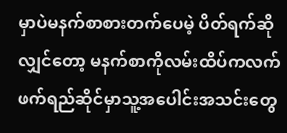မှာပဲမနက်စာစားတက်ပေမဲ့ ပိတ်ရက်ဆိုလျှင်တော့ မနက်စာကိုလမ်းထိပ်ကလက်ဖက်ရည်ဆိုင်မှာသူ့အပေါင်းအသင်းတွေ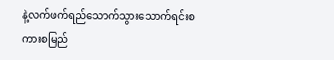နဲ့လက်ဖက်ရည်သောက်သွားသောက်ရင်းစကားစမြည်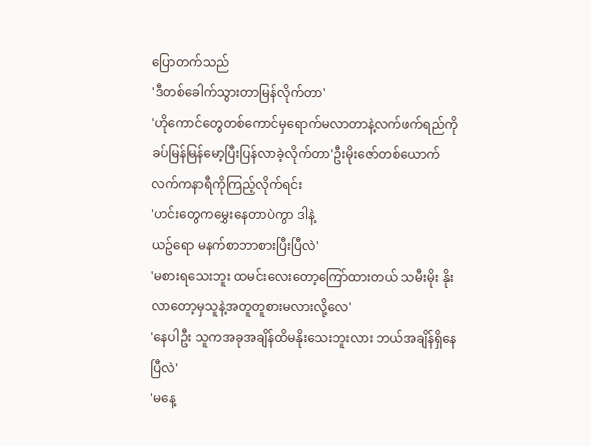ပြောတက်သည်
'ဒီတစ်ခေါက်သွားတာမြန်လိုက်တာ'
'ဟိုကောင်တွေတစ်ကောင်မှရောက်မလာတာနဲ့လက်ဖက်ရည်ကိုခပ်မြန်မြန်မော့ပြီးပြန်လာခဲ့လိုက်တာ'ဦးမိုးဇော်တစ်ယောက်လက်ကနာရီကိုကြည့်လိုက်ရင်း
'ဟင်းတွေကမွှေးနေတာပဲကွာ ဒါနဲ့
ယဥ်ရော မနက်စာဘာစားပြီးပြီလဲ'
'မစားရသေးဘူး ထမင်းလေးတော့ကြော်ထားတယ် သမီးမိုး နိုးလာတော့မှသူနဲ့အတူတူစားမလားလို့လေ'
'နေပါဦး သူကအခုအချိန်ထိမနိုးသေးဘူးလား ဘယ်အချိန်ရှိနေပြီလဲ'
'မနေ့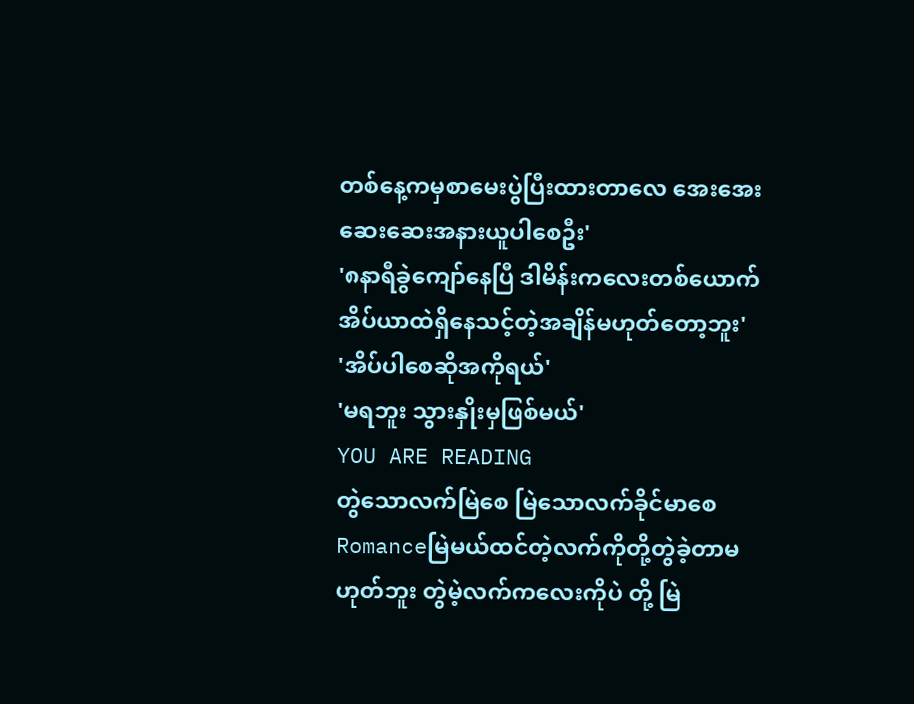တစ်နေ့ကမှစာမေးပွဲပြီးထားတာလေ အေးအေးဆေးဆေးအနားယူပါစေဦး'
'၈နာရီခွဲကျော်နေပြီ ဒါမိန်းကလေးတစ်ယောက်အိပ်ယာထဲရှိနေသင့်တဲ့အချိန်မဟုတ်တော့ဘူး'
'အိပ်ပါစေဆိုအကိုရယ်'
'မရဘူး သွားနှိုးမှဖြစ်မယ်'
YOU ARE READING
တွဲသောလက်မြဲစေ မြဲသောလက်ခိုင်မာစေ
Romanceမြဲမယ်ထင်တဲ့လက်ကိုတို့တွဲခဲ့တာမဟုတ်ဘူး တွဲမဲ့လက်ကလေးကိုပဲ တို့ မြဲ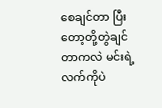စေချင်တာ ပြီးတော့တို့တွဲချင်တာကလဲ မင်းရဲ့လက်ကိုပဲ